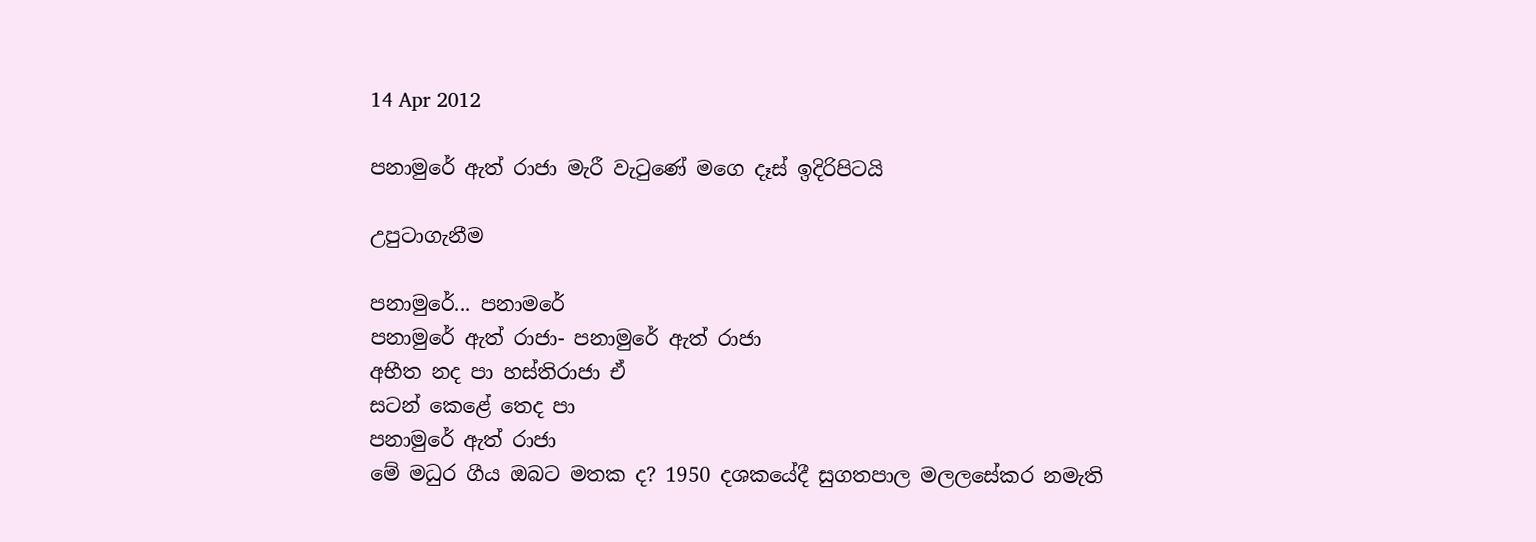14 Apr 2012

පනාමුරේ ඇත් රාජා මැරී වැටුණේ මගෙ දෑස් ඉදිරිපිටයි

උපුටාගැනීම

පනාමුරේ... පනාමරේ
පනාමුරේ ඇත් රාජා- පනාමුරේ ඇත් රාජා
අභීත නද පා හස්තිරාජා ඒ
සටන් කෙළේ තෙද පා
පනාමුරේ ඇත් රාජා
මේ මධුර ගීය ඔබට මතක ද? 1950 දශකයේදී සුගතපාල මලලසේකර නමැති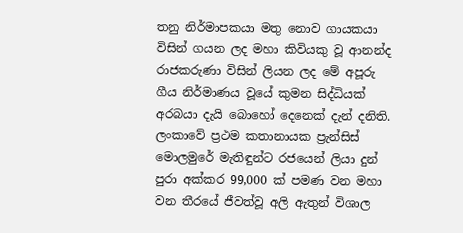තනු නිර්මාපකයා මතු නොව ගායකයා විසින් ගයන ලද මහා කිවියකු වූ ආනන්ද රාජකරුණා විසින් ලියන ලද මේ අපූරු ගීය නිර්මාණය වූයේ කුමන සිද්ධියක් අරබයා දැයි බොහෝ දෙනෙක් දැන් දනිති.
ලංකාවේ ප්‍රථම කතානායක ප්‍රැන්සිස් මොලමුරේ මැතිඳුන්ට රජයෙන් ලියා දුන් පුරා අක්කර 99,000 ක් පමණ වන මහා වන තීරයේ ජීවත්වූ අලි ඇතුන් විශාල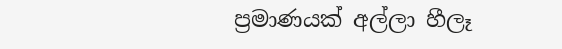ප්‍රමාණයක් අල්ලා හීලෑ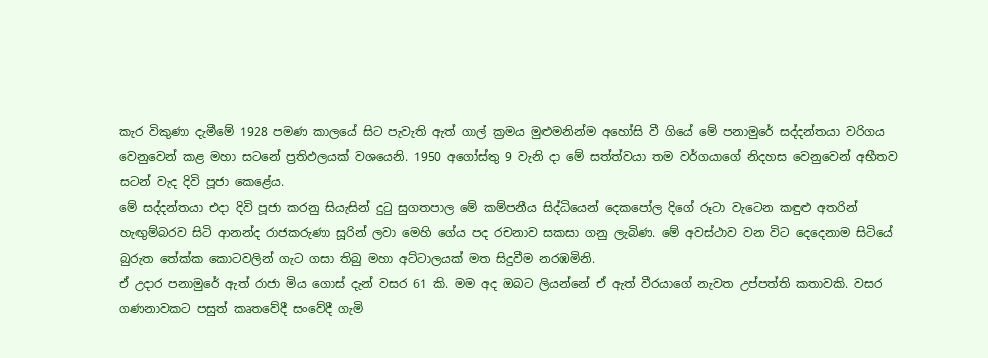කැර විකුණා දැමීමේ 1928 පමණ කාලයේ සිට පැවැති ඇත් ගාල් ක්‍රමය මුළුමනින්ම අහෝසි වී ගියේ මේ පනාමුරේ සද්දන්තයා වරිගය වෙනුවෙන් කළ මහා සටනේ ප්‍රතිඵලයක් වශයෙනි. 1950 අගෝස්තු 9 වැනි දා මේ සත්ත්වයා තම වර්ගයාගේ නිදහස වෙනුවෙන් අභීතව සටන් වැද දිවි පූජා කෙළේය.
මේ සද්දන්තයා එදා දිවි පූජා කරනු සියැසින් දුටු සුගතපාල මේ කම්පනීය සිද්ධියෙන් දෙකපෝල දිගේ රූටා වැටෙන කඳුළු අතරින් හැඟුම්බරව සිටි ආනන්ද රාජකරුණා සූරින් ලවා මෙහි ගේය පද රචනාව සකසා ගනු ලැබිණ. මේ අවස්ථාව වන විට දෙදෙනාම සිටියේ බුරුත තේක්ක කොටවලින් ගැට ගසා තිබු මහා අට්ටාලයක් මත සිදුවීම නරඹමිනි.
ඒ උදාර පනාමුරේ ඇත් රාජා මිය ගොස් දැන් වසර 61 කි. මම අද ඔබට ලියන්නේ ඒ ඇත් වීරයාගේ නැවත උප්පත්ති කතාවකි. වසර ගණනාවකට පසුත් කෘතවේදී සංවේදී ගැමි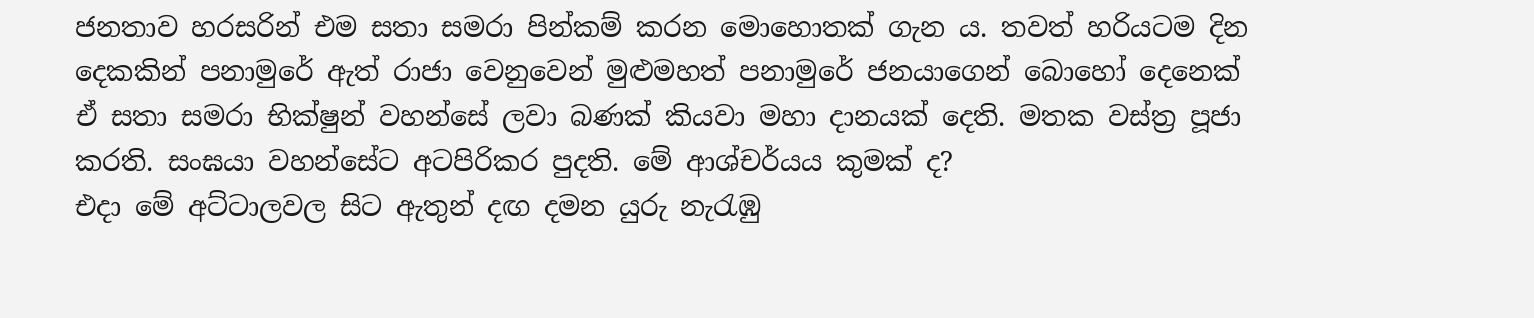ජනතාව හරසරින් එම සතා සමරා පින්කම් කරන මොහොතක් ගැන ය. තවත් හරියටම දින දෙකකින් පනාමුරේ ඇත් රාජා වෙනුවෙන් මුළුමහත් පනාමුරේ ජනයාගෙන් බොහෝ දෙනෙක් ඒ සතා සමරා භික්ෂුන් වහන්සේ ලවා බණක් කියවා මහා දානයක් දෙති. මතක වස්ත්‍ර පූජා කරති. සංඝයා වහන්සේට අටපිරිකර පුදති. මේ ආශ්චර්යය කුමක් ද?
එදා මේ අට්ටාලවල සිට ඇතුන් දඟ දමන යුරු නැරැඹු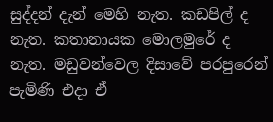සුද්දන් දැන් මෙහි නැත. කඩපිල් ද නැත. කතානායක මොලමුරේ ද නැත. මඩුවන්වෙල දිසාවේ පරපුරෙන් පැමිණි එදා ඒ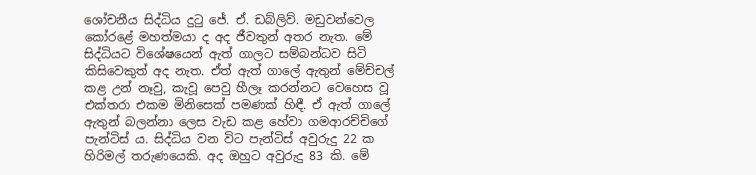ශෝචනීය සිද්ධිය දුටු ජේ. ඒ. ඩබ්ලිව්. මඩුවන්වෙල කෝරළේ මහත්මයා ද අද ජීවතුන් අතර නැත. මේ සිද්ධියට විශේෂයෙන් ඇත් ගාලට සම්බන්ධව සිටි කිසිවෙකුත් අද නැත. ඒත් ඇත් ගාලේ ඇතුන් මේච්චල් කළ උන් නෑවු, කැවූ පෙවු හීලෑ කරන්නට වෙහෙස වූ එක්තරා එකම මිනිසෙක් පමණක් හිඳී. ඒ ඇත් ගාලේ ඇතුන් බලන්නා ලෙස වැඩ කළ හේවා ගමආරච්චිගේ පැන්ටිස් ය. සිද්ධිය වන විට පැන්ටිස් අවුරුදු 22 ක හිරිමල් තරුණයෙකි. අද ඔහුට අවුරුදු 83 කි. මේ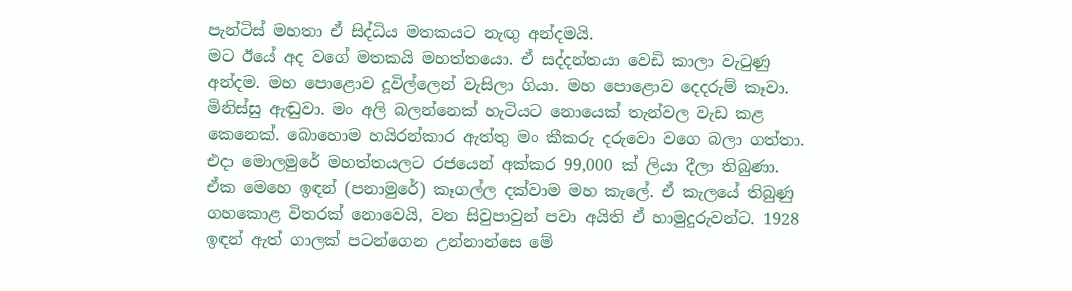පැන්ටිස් මහතා ඒ සිද්ධිය මතකයට නැඟු අන්දමයි.
මට ඊයේ අද වගේ මතකයි මහත්තයො. ඒ සද්දන්තයා වෙඩි කාලා වැටුණු අන්දම. මහ පොළොව දූවිල්ලෙන් වැසිලා ගියා. මහ පොළොව දෙදරුම් කෑවා. මිනිස්සු ඇඬුවා. මං අලි බලන්නෙක් හැටියට නොයෙක් තැන්වල වැඩ කළ කෙනෙක්. බොහොම හයිරන්කාර ඇත්තු මං කීකරු දරුවො වගෙ බලා ගත්තා.
එදා මොලමුරේ මහත්තයලට රජයෙන් අක්කර 99,000 ක් ලියා දීලා තිබුණා. ඒක මෙහෙ ඉඳන් (පනාමුරේ) කෑගල්ල දක්වාම මහ කැලේ. ඒ කැලයේ තිබුණු ගහකොළ විතරක් නොවෙයි, වන සිවුපාවුන් පවා අයිති ඒ හාමුදුරුවන්ට. 1928 ඉඳන් ඇත් ගාලක් පටන්ගෙන උන්නාන්සෙ මේ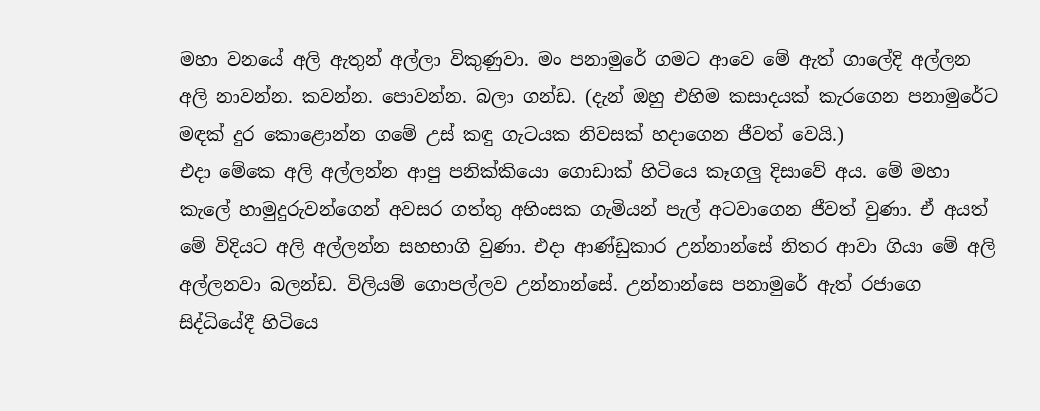මහා වනයේ අලි ඇතුන් අල්ලා විකුණුවා. මං පනාමුරේ ගමට ආවෙ මේ ඇත් ගාලේදි අල්ලන අලි නාවන්න. කවන්න. පොවන්න. බලා ගන්ඩ. (දැන් ඔහු එහිම කසාදයක් කැරගෙන පනාමුරේට මඳක් දුර කොළොන්න ගමේ උස් කඳු ගැටයක නිවසක් හදාගෙන ජීවත් වෙයි.)
එදා මේකෙ අලි අල්ලන්න ආපු පනික්කියො ගොඩාක් හිටියෙ කෑගලු දිසාවේ අය. මේ මහා කැලේ හාමුදුරුවන්ගෙන් අවසර ගත්තු අහිංසක ගැමියන් පැල් අටවාගෙන ජීවත් වුණා. ඒ අයත් මේ විදියට අලි අල්ලන්න සහභාගි වුණා. එදා ආණ්ඩුකාර උන්නාන්සේ නිතර ආවා ගියා මේ අලි අල්ලනවා බලන්ඩ. විලියම් ගොපල්ලව උන්නාන්සේ. උන්නාන්සෙ පනාමුරේ ඇත් රජාගෙ සිද්ධියේදී හිටියෙ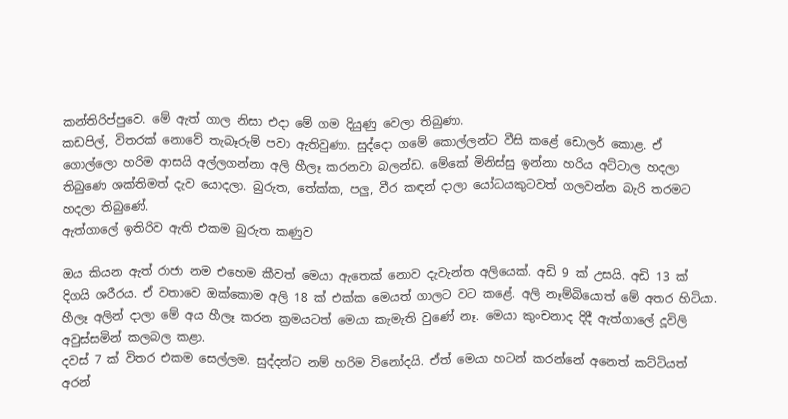කන්තිරිප්පුවෙ. මේ ඇත් ගාල නිසා එදා මේ ගම දියුණු වෙලා තිබුණා.
කඩපිල්, විතරක් නොවේ තැබෑරුම් පවා ඇතිවුණා. සුද්දො ගමේ කොල්ලන්ට වීසි කළේ ඩොලර් කොළ. ඒ ගොල්ලො හරිම ආසයි අල්ලගන්නා අලි හීලෑ කරනවා බලන්ඩ. මේකේ මිනිස්සු ඉන්නා හරිය අට්ටාල හදලා තිබුණෙ ශක්තිමත් දැව යොදලා. බුරුත, තේක්ක, පලු, වීර කඳන් දාලා යෝධයකුටවත් ගලවන්න බැරි තරමට හදලා තිබුණේ.
ඇත්ගාලේ ඉතිරිව ඇති එකම බුරුත කණුව

ඔය කියන ඇත් රාජා නම එහෙම කීවත් මෙයා ඇතෙක් නොව දැවැන්ත අලියෙක්. අඩි 9 ක් උසයි. අඩි 13 ක් දිගයි ශරීරය. ඒ වතාවෙ ඔක්කොම අලි 18 ක් එක්ක මෙයත් ගාලට වට කළේ. අලි නෑම්බියොත් මේ අතර හිටියා. හීලෑ අලින් දාලා මේ අය හීලෑ කරන ක්‍රමයටත් මෙයා කැමැති වුණේ නෑ. මෙයා කුංචනාද දිදී ඇත්ගාලේ දූවිලි අවුස්සමින් කලබල කළා.
දවස් 7 ක් විතර එකම සෙල්ලම. සුද්දන්ට නම් හරිම විනෝදයි. ඒත් මෙයා හටන් කරන්නේ අනෙත් කට්ටියත් අරන්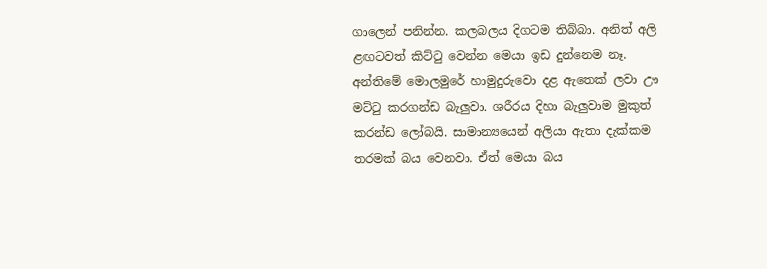ගාලෙන් පනින්න. කලබලය දිගටම තිබ්බා. අනිත් අලි ළඟටවත් කිට්ටු වෙන්න මෙයා ඉඩ දුන්නෙම නෑ.
අන්තිමේ මොලමුරේ හාමුදුරුවො දළ ඇතෙක් ලවා ඌ මට්ටු කරගන්ඩ බැලුවා. ශරීරය දිහා බැලුවාම මුකුත් කරන්ඩ ලෝබයි. සාමාන්‍යයෙන් අලියා ඇතා දැක්කම තරමක් බය වෙනවා. ඒත් මෙයා බය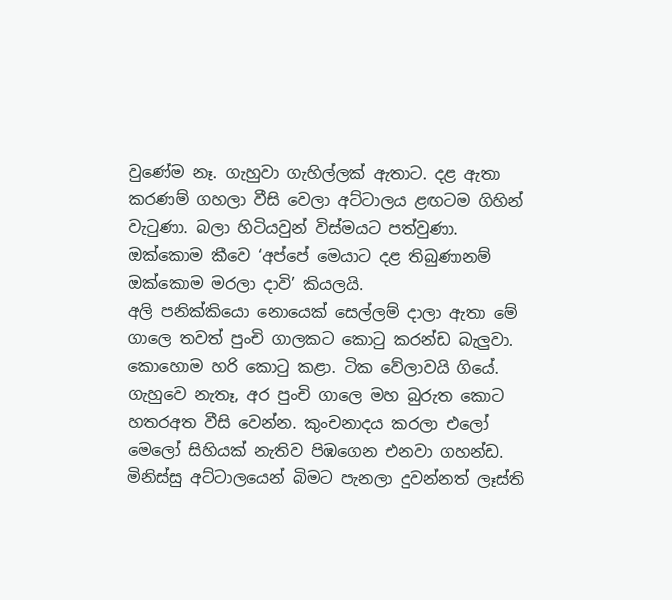වුණේම නෑ. ගැහුවා ගැහිල්ලක් ඇතාට. දළ ඇතා කරණම් ගහලා වීසි වෙලා අට්ටාලය ළඟටම ගිහින් වැටුණා. බලා හිටියවුන් විස්මයට පත්වුණා. ඔක්කොම කීවෙ ‘අප්පේ මෙයාට දළ තිබුණානම් ඔක්කොම මරලා දාවි’ කියලයි.
අලි පනික්කියො නොයෙක් සෙල්ලම් දාලා ඇතා මේ ගාලෙ තවත් පුංචි ගාලකට කොටු කරන්ඩ බැලුවා. කොහොම හරි කොටු කළා. ටික වේලාවයි ගියේ. ගැහුවෙ නැතෑ, අර පුංචි ගාලෙ මහ බුරුත කොට හතරඅත වීසි වෙන්න. කුංචනාදය කරලා එලෝ මෙලෝ සිහියක් නැතිව පිඹගෙන එනවා ගහන්ඩ. මිනිස්සු අට්ටාලයෙන් බිමට පැනලා දුවන්නත් ලෑස්ති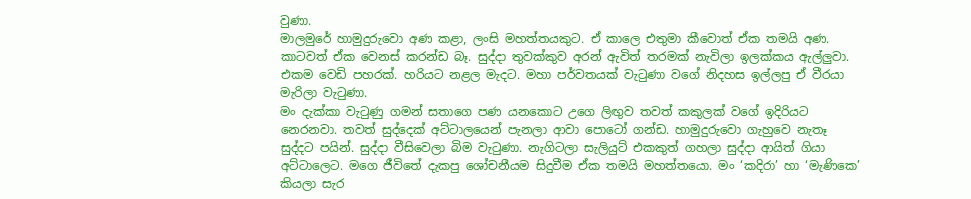වුණා.
මාලමුරේ හාමුදුරුවො අණ කළා, ලංසි මහත්තයකුට. ඒ කාලෙ එතුමා කීවොත් ඒක තමයි අණ. කාටවත් ඒක වෙනස් කරන්ඩ බෑ. සුද්දා තුවක්කුව අරන් ඇවිත් තරමක් නැවිලා ඉලක්කය ඇල්ලුවා. එකම වෙඩි පහරක්. හරියට නළල මැදට. මහා පර්වතයක් වැටුණා වගේ නිදහස ඉල්ලපු ඒ වීරයා මැරිලා වැටුණා.
මං දැක්කා වැටුණු ගමන් සතාගෙ පණ යනකොට උගෙ ලිඟුව තවත් කකුලක් වගේ ඉදිරියට නෙරනවා. තවත් සුද්දෙක් අට්ටාලයෙන් පැනලා ආවා පොටෝ ගන්ඩ. හාමුදුරුවො ගැහුවෙ නැතෑ සුද්දට පයින්. සුද්දා වීසිවෙලා බිම වැටුණා. නැගිටලා සැලියුට් එකකුත් ගහලා සුද්දා ආයිත් ගියා අට්ටාලෙට. මගෙ ජීවිතේ දැකපු ශෝචනීයම සිදුවීම ඒක තමයි මහත්තයො. මං ‘කදිරා’ හා ‘මැණිකෙ’ කියලා සැර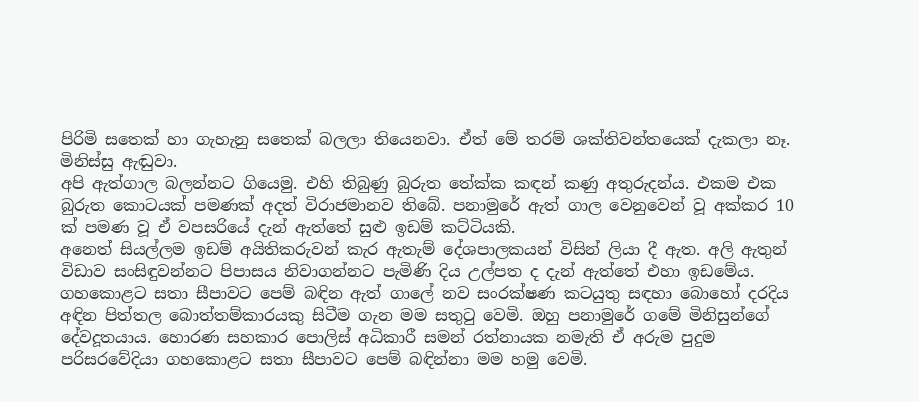පිරිමි සතෙක් හා ගැහැනු සතෙක් බලලා තියෙනවා. ඒත් මේ තරම් ශක්තිවන්තයෙක් දැකලා නෑ. මිනිස්සු ඇඬුවා.
අපි ඇත්ගාල බලන්නට ගියෙමු. එහි තිබුණු බුරුත තේක්ක කඳන් කණු අතුරුදන්ය. එකම එක බුරුත කොටයක් පමණක් අදත් විරාජමානව තිබේ. පනාමුරේ ඇත් ගාල වෙනුවෙන් වූ අක්කර 10 ක් පමණ වූ ඒ වපසරියේ දැන් ඇත්තේ සුළු ඉඩම් කට්ටියකි.
අනෙත් සියල්ලම ඉඩම් අයිතිකරුවන් කැර ඇතැම් දේශපාලකයන් විසින් ලියා දී ඇත. අලි ඇතුන් විඩාව සංසිඳුවන්නට පිපාසය නිවාගන්නට පැමිණි දිය උල්පත ද දැන් ඇත්තේ එහා ඉඩමේය. ගහකොළට සතා සීපාවට පෙම් බඳින ඇත් ගාලේ නව සංරක්ෂණ කටයුතු සඳහා බොහෝ දරදිය අඳින පිත්තල බොත්තම්කාරයකු සිටීම ගැන මම සතුටු වෙමි. ඔහු පනාමුරේ ගමේ මිනිසුන්ගේ දේවදූතයාය. හොරණ සහකාර පොලිස් අධිකාරී සමන් රත්නායක නමැති ඒ අරුම පුදුම පරිසරවේදියා ගහකොළට සතා සීපාවට පෙම් බඳින්නා මම හමු වෙමි.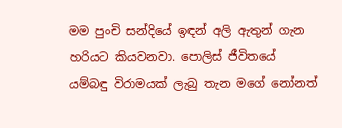මම පුංචි සන්දියේ ඉඳන් අලි ඇතුන් ගැන හරියට කියවනවා. පොලිස් ජීවිතයේ යම්බඳු විරාමයක් ලැබු තැන මගේ නෝනත්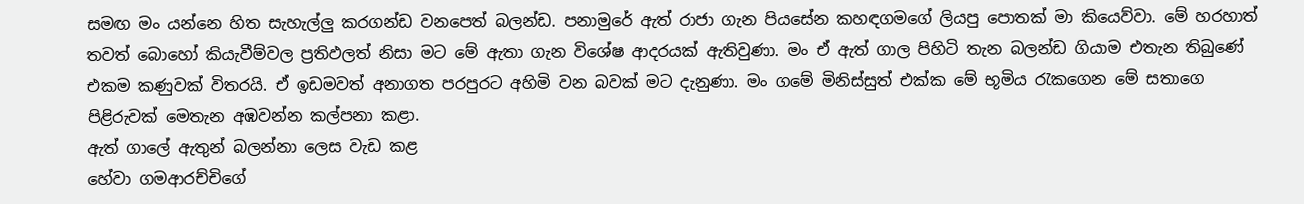සමඟ මං යන්නෙ හිත සැහැල්ලු කරගන්ඩ වනපෙත් බලන්ඩ. පනාමුරේ ඇත් රාජා ගැන පියසේන කහඳගමගේ ලියපු පොතක් මා කියෙව්වා. මේ හරහාත් තවත් බොහෝ කියැවීම්වල ප්‍රතිඵලත් නිසා මට මේ ඇතා ගැන විශේෂ ආදරයක් ඇතිවුණා. මං ඒ ඇත් ගාල පිහිටි තැන බලන්ඩ ගියාම එතැන තිබුණේ එකම කණුවක් විතරයි. ඒ ඉඩමවත් අනාගත පරපුරට අහිමි වන බවක් මට දැනුණා. මං ගමේ මිනිස්සුත් එක්ක මේ භූමිය රැකගෙන මේ සතාගෙ පිළිරුවක් මෙතැන අඹවන්න කල්පනා කළා.
ඇත් ගාලේ ඇතුන් බලන්නා ලෙස වැඩ කළ
හේවා ගමආරච්චිගේ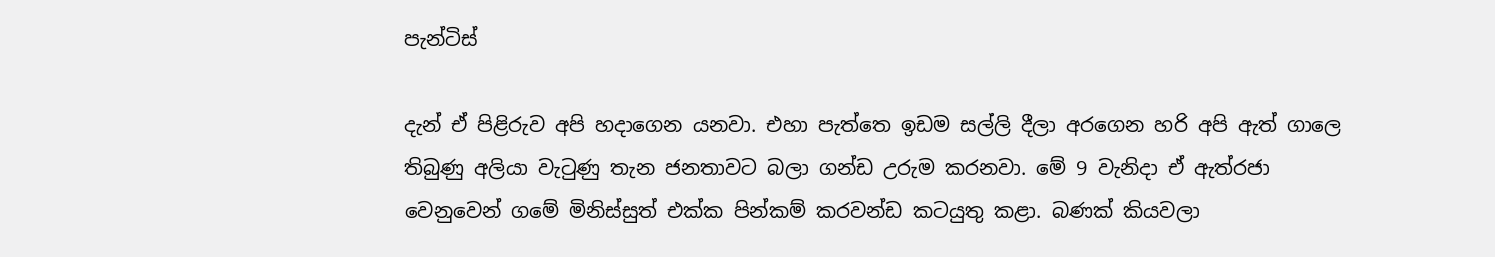පැන්ටිස්

දැන් ඒ පිළිරුව අපි හදාගෙන යනවා. එහා පැත්තෙ ඉඩම සල්ලි දීලා අරගෙන හරි අපි ඇත් ගාලෙ තිබුණු අලියා වැටුණු තැන ජනතාවට බලා ගන්ඩ උරුම කරනවා. මේ 9 වැනිදා ඒ ඇත්රජා වෙනුවෙන් ගමේ මිනිස්සුත් එක්ක පින්කම් කරවන්ඩ කටයුතු කළා. බණක් කියවලා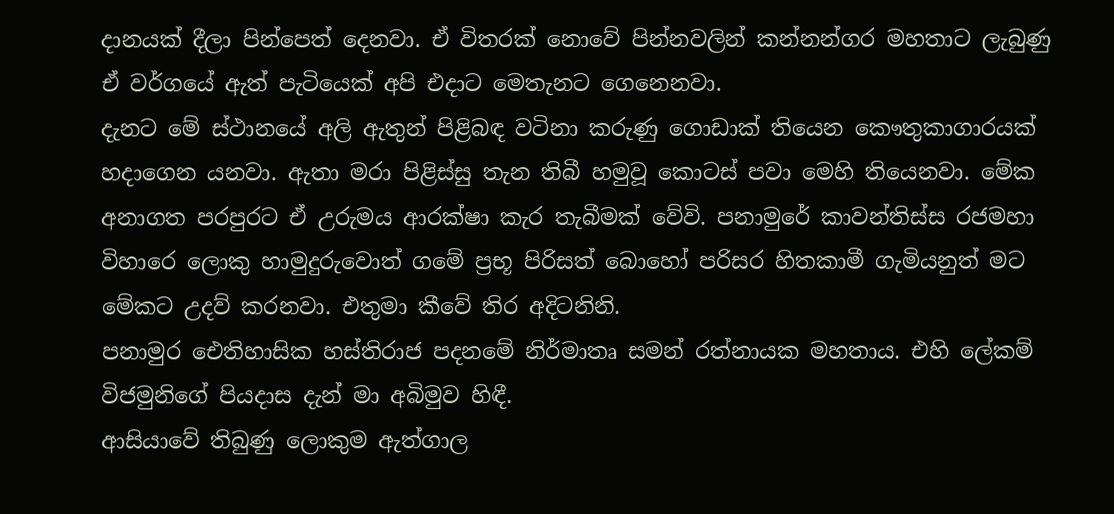දානයක් දීලා පින්පෙත් දෙනවා. ඒ විතරක් නොවේ පින්නවලින් කන්නන්ගර මහතාට ලැබුණු ඒ වර්ගයේ ඇත් පැටියෙක් අපි එදාට මෙතැනට ගෙනෙනවා.
දැනට මේ ස්ථානයේ අලි ඇතුන් පිළිබඳ වටිනා කරුණු ගොඩාක් තියෙන කෞතුකාගාරයක් හදාගෙන යනවා. ඇතා මරා පිළිස්සු තැන තිබී හමුවූ කොටස් පවා මෙහි තියෙනවා. මේක අනාගත පරපුරට ඒ උරුමය ආරක්ෂා කැර තැබීමක් වේවි. පනාමුරේ කාවන්තිස්ස රජමහා විහාරෙ ලොකු හාමුදුරුවොත් ගමේ ප්‍රභූ පිරිසත් බොහෝ පරිසර හිතකාමී ගැමියනුත් මට මේකට උදව් කරනවා. එතුමා කීවේ තිර අදිටනිනි.
පනාමුර ඓතිහාසික හස්තිරාජ පදනමේ නිර්මාතෘ සමන් රත්නායක මහතාය. එහි ලේකම් විජමුනිගේ පියදාස දැන් මා අබිමුව හිඳී.
ආසියාවේ තිබුණු ලොකුම ඇත්ගාල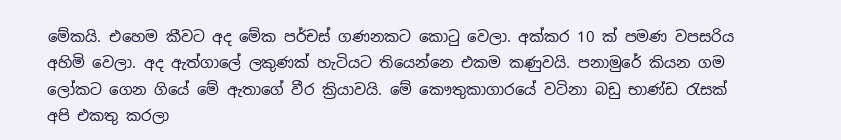මේකයි. එහෙම කීවට අද මේක පර්චස් ගණනකට කොටු වෙලා. අක්කර 10 ක් පමණ වපසරිය අහිමි වෙලා. අද ඇත්ගාලේ ලකුණක් හැටියට තියෙන්නෙ එකම කණුවයි. පනාමුරේ කියන ගම ලෝකට ගෙන ගියේ මේ ඇතාගේ වීර ක්‍රියාවයි. මේ කෞතුකාගාරයේ වටිනා බඩු භාණ්ඩ රැසක් අපි එකතු කරලා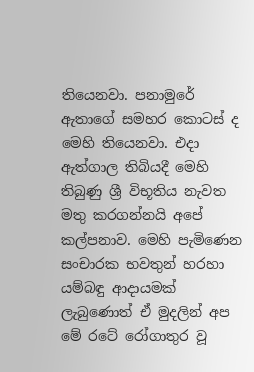තියෙනවා. පනාමුරේ ඇතාගේ සමහර කොටස් ද මෙහි තියෙනවා. එදා ඇත්ගාල තිබියදී මෙහි තිබුණු ශ්‍රී විභූතිය නැවත මතු කරගන්නයි අපේ කල්පනාව. මෙහි පැමිණෙන සංචාරක භවතුන් හරහා යම්බඳු ආදායමක් ලැබුණොත් ඒ මුදලින් අප මේ රටේ රෝගාතුර වූ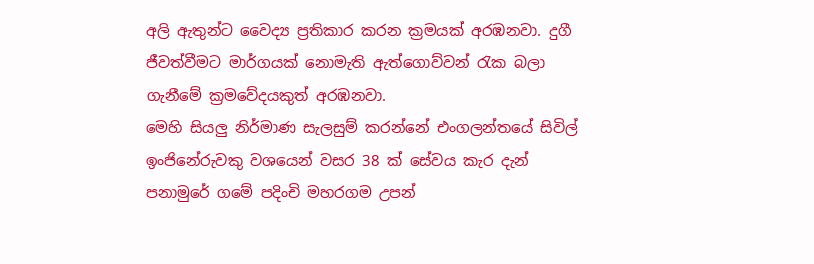අලි ඇතුන්ට වෛද්‍ය ප්‍රතිකාර කරන ක්‍රමයක් අරඹනවා. දුගී ජීවත්වීමට මාර්ගයක් නොමැති ඇත්ගොව්වන් රැක බලා ගැනීමේ ක්‍රමවේදයකුත් අරඹනවා.
මෙහි සියලු නිර්මාණ සැලසුම් කරන්නේ එංගලන්තයේ සිවිල් ඉංජිනේරුවකු වශයෙන් වසර 38 ක් සේවය කැර දැන් පනාමුරේ ගමේ පදිංචි මහරගම උපන්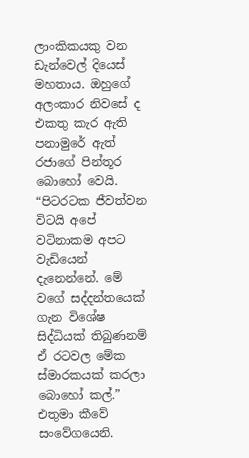ලාංකිකයකු වන ඩැන්වෙල් දියෙස් මහතාය. ඔහුගේ අලංකාර නිවසේ ද එකතු කැර ඇති පනාමුරේ ඇත් රජාගේ පින්තූර බොහෝ වෙයි.
“පිටරටක ජීවත්වන විටයි අපේ වටිනාකම අපට වැඩියෙන් දැනෙන්නේ. මේ වගේ සද්දන්තයෙක් ගැන විශේෂ සිද්ධියක් තිබුණනම් ඒ රටවල මේක ස්මාරකයක් කරලා බොහෝ කල්.” එතුමා කීවේ සංවේගයෙනි.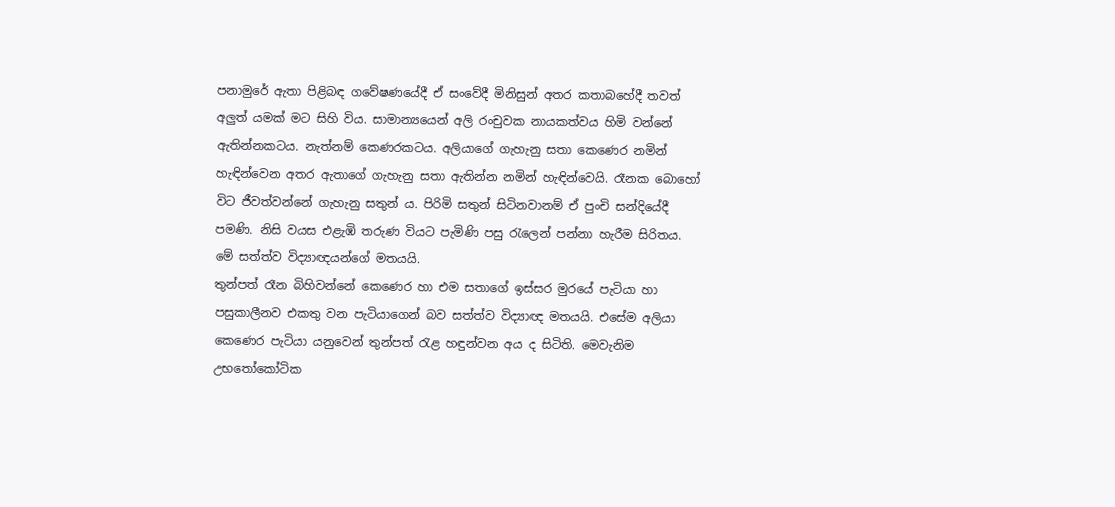පනාමුරේ ඇතා පිළිබඳ ගවේෂණයේදී ඒ සංවේදී මිනිසුන් අතර කතාබහේදී තවත් අලුත් යමක් මට සිහි විය. සාමාන්‍යයෙන් අලි රංචුවක නායකත්වය හිමි වන්නේ ඇතින්නකටය. නැත්නම් කෙණරකටය. අලියාගේ ගැහැනු සතා කෙණෙර නමින් හැඳින්වෙන අතර ඇතාගේ ගැහැනු සතා ඇතින්න නමින් හැඳින්වෙයි. රෑනක බොහෝ විට ජීවත්වන්නේ ගැහැනු සතුන් ය. පිරිමි සතුන් සිටිනවානම් ඒ පුංචි සන්දියේදී පමණි. නිසි වයස එළැඹි තරුණ වියට පැමිණි පසු රැලෙන් පන්නා හැරීම සිරිතය. මේ සත්ත්ව විද්‍යාඥයන්ගේ මතයයි.
තුන්පත් රෑන බිහිවන්නේ කෙණෙර හා එම සතාගේ ඉස්සර මුරයේ පැටියා හා පසුකාලීනව එකතු වන පැටියාගෙන් බව සත්ත්ව විද්‍යාඥ මතයයි. එසේම අලියා කෙණෙර පැටියා යනුවෙන් තුන්පත් රැළ හඳුන්වන අය ද සිටිති. මෙවැනිම උභතෝකෝටික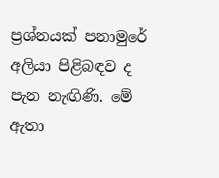ප්‍රශ්නයක් පනාමුරේ අලියා පිළිබඳව ද පැන නැඟිණි. මේ ඇතා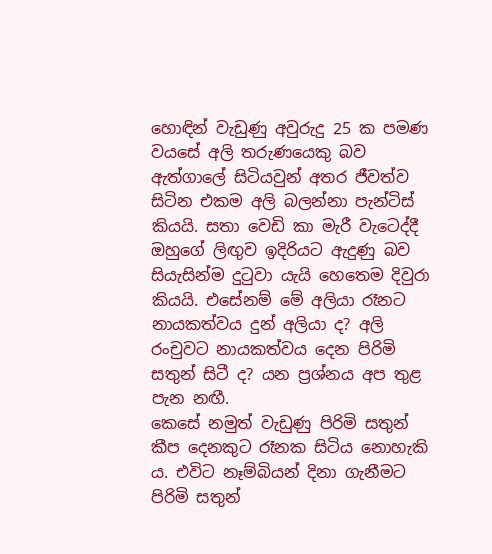හොඳින් වැඩුණු අවුරුදු 25 ක පමණ වයසේ අලි තරුණයෙකු බව ඇත්ගාලේ සිටියවුන් අතර ජීවත්ව සිටින එකම අලි බලන්නා පැන්ටිස් කියයි. සතා වෙඩි කා මැරී වැටෙද්දී ඔහුගේ ලිඟුව ඉදිරියට ඇදුණු බව සියැසින්ම දුටුවා යැයි හෙතෙම දිවුරා කියයි. එසේනම් මේ අලියා රෑනට නායකත්වය දුන් අලියා ද? අලි රංචුවට නායකත්වය දෙන පිරිමි සතුන් සිටී ද? යන ප්‍රශ්නය අප තුළ පැන නඟී.
කෙසේ නමුත් වැඩුණු පිරිමි සතුන් කීප දෙනකුට රෑනක සිටිය නොහැකි ය. එවිට නෑම්බියන් දිනා ගැනීමට පිරිමි සතුන්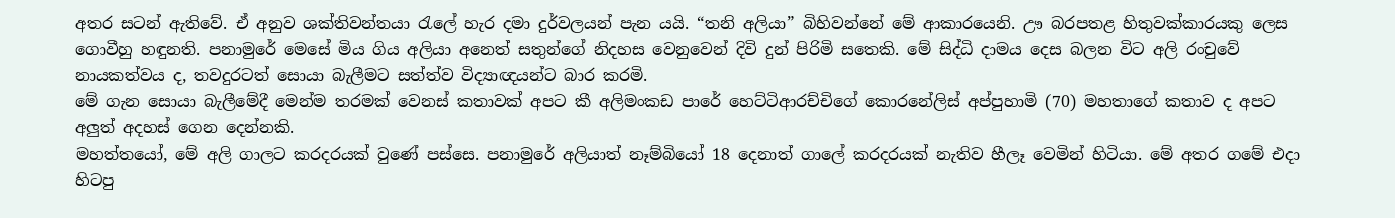අතර සටන් ඇතිවේ. ඒ අනුව ශක්තිවන්තයා රැලේ හැර දමා දුර්වලයන් පැන යයි. “තනි අලියා” බිහිවන්නේ මේ ආකාරයෙනි. ඌ බරපතළ හිතුවක්කාරයකු ලෙස ගොවීහු හඳුනති. පනාමුරේ මෙසේ මිය ගිය අලියා අනෙත් සතුන්ගේ නිදහස වෙනුවෙන් දිවි දුන් පිරිමි සතෙකි. මේ සිද්ධි දාමය දෙස බලන විට අලි රංචුවේ නායකත්වය ද, තවදුරටත් සොයා බැලීමට සත්ත්ව විද්‍යාඥයන්ට බාර කරමි.
මේ ගැන සොයා බැලීමේදී මෙන්ම තරමක් වෙනස් කතාවක් අපට කී අලිමංකඩ පාරේ හෙට්ටිආරච්චිගේ කොරනේලිස් අප්පුහාමි (70) මහතාගේ කතාව ද අපට අලුත් අදහස් ගෙන දෙන්නකි.
මහත්තයෝ, මේ අලි ගාලට කරදරයක් වුණේ පස්සෙ. පනාමුරේ අලියාත් නෑම්බියෝ 18 දෙනාත් ගාලේ කරදරයක් නැතිව හීලෑ වෙමින් හිටියා. මේ අතර ගමේ එදා හිටපු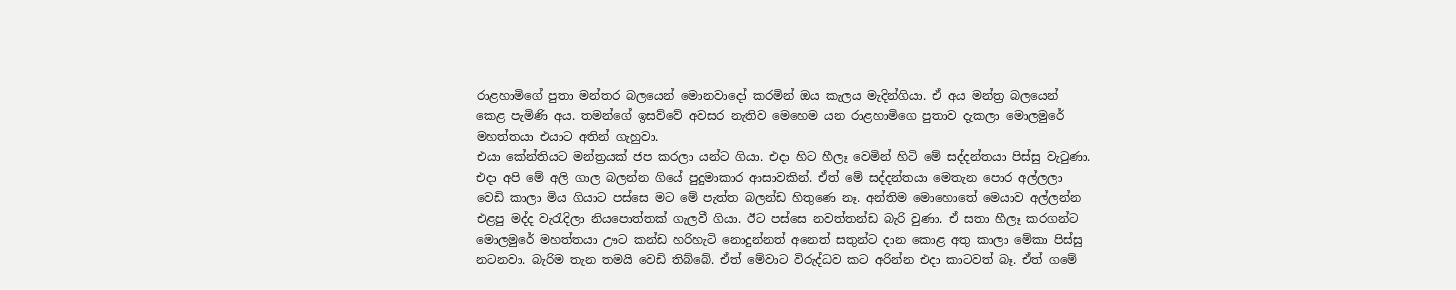රාළහාමිගේ පුතා මන්තර බලයෙන් මොනවාදෝ කරමින් ඔය කැලය මැදින්ගියා. ඒ අය මන්ත්‍ර බලයෙන් කෙළ පැමිණි අය. තමන්ගේ ඉසව්වේ අවසර නැතිව මෙහෙම යන රාළහාමිගෙ පුතාව දැකලා මොලමුරේ මහත්තයා එයාට අතින් ගැහුවා.
එයා කේන්තියට මන්ත්‍රයක් ජප කරලා යන්ට ගියා. එදා හිට හීලෑ වෙමින් හිටි මේ සද්දන්තයා පිස්සු වැටුණා. එදා අපි මේ අලි ගාල බලන්න ගියේ පුදුමාකාර ආසාවකින්. ඒත් මේ සද්දන්තයා මෙතැන පොර අල්ලලා වෙඩි කාලා මිය ගියාට පස්සෙ මට මේ පැත්ත බලන්ඩ හිතුණෙ නෑ. අන්තිම මොහොතේ මෙයාව අල්ලන්න එළපු මද්ද වැරැදිලා නියපොත්තක් ගැලවී ගියා. ඊට පස්සෙ නවත්තන්ඩ බැරි වුණා. ඒ සතා හීලෑ කරගන්ට මොලමුරේ මහත්තයා ඌට කන්ඩ හරිහැටි නොදුන්නත් අනෙත් සතුන්ට දාන කොළ අතු කාලා මේකා පිස්සු නටනවා. බැරිම තැන තමයි වෙඩි තිබ්බේ. ඒත් මේවාට විරුද්ධව කට අරින්න එදා කාටවත් බෑ. ඒත් ගමේ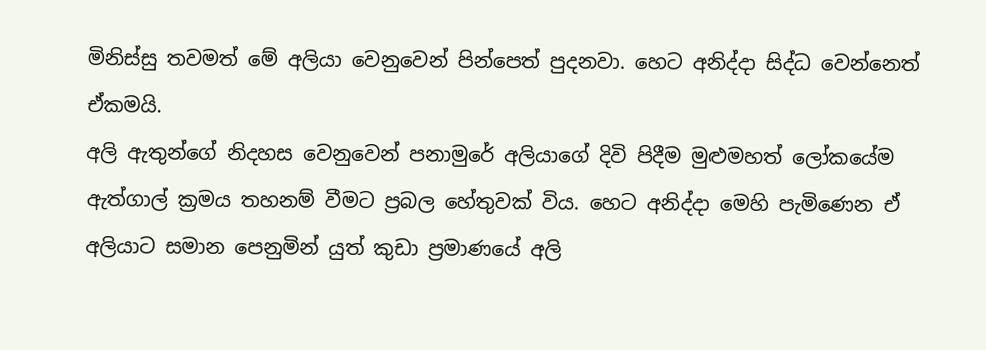මිනිස්සු තවමත් මේ අලියා වෙනුවෙන් පින්පෙත් පුදනවා. හෙට අනිද්දා සිද්ධ වෙන්නෙත් ඒකමයි.
අලි ඇතුන්ගේ නිදහස වෙනුවෙන් පනාමුරේ අලියාගේ දිවි පිදීම මුළුමහත් ලෝකයේම ඇත්ගාල් ක්‍රමය තහනම් වීමට ප්‍රබල හේතුවක් විය. හෙට අනිද්දා මෙහි පැමිණෙන ඒ අලියාට සමාන පෙනුමින් යුත් කුඩා ප්‍රමාණයේ අලි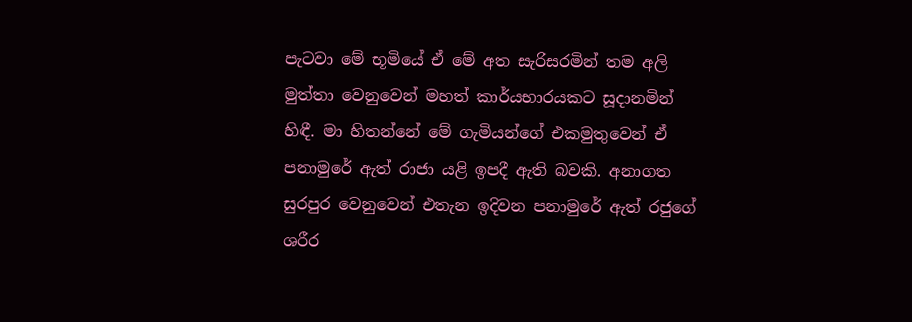පැටවා මේ භූමියේ ඒ මේ අත සැරිසරමින් තම අලි මුත්තා වෙනුවෙන් මහත් කාර්යභාරයකට සූදානමින් හිඳී. මා හිතන්නේ මේ ගැමියන්ගේ එකමුතුවෙන් ඒ පනාමුරේ ඇත් රාජා යළි ඉපදී ඇති බවකි. අනාගත සුරපුර වෙනුවෙන් එතැන ඉදිවන පනාමුරේ ඇත් රජුගේ ශරීර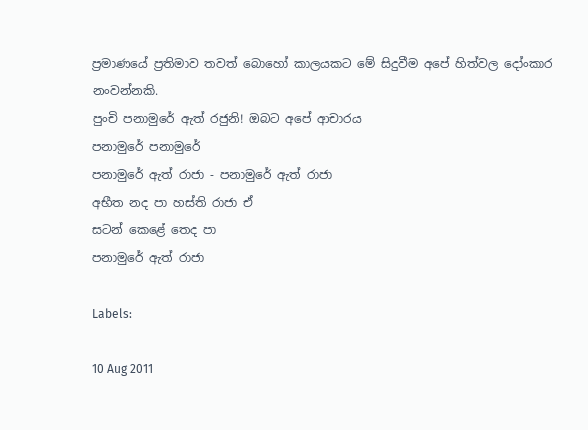ප්‍රමාණයේ ප්‍රතිමාව තවත් බොහෝ කාලයකට මේ සිදුවීම අපේ හිත්වල දෝංකාර නංවන්නකි.
පුංචි පනාමුරේ ඇත් රජුනි! ඔබට අපේ ආචාරය
පනාමුරේ පනාමුරේ
පනාමුරේ ඇත් රාජා - පනාමුරේ ඇත් රාජා
අභීත නද පා හස්ති රාජා ඒ
සටන් කෙළේ තෙද පා
පනාමුරේ ඇත් රාජා

Labels:

10 Aug 2011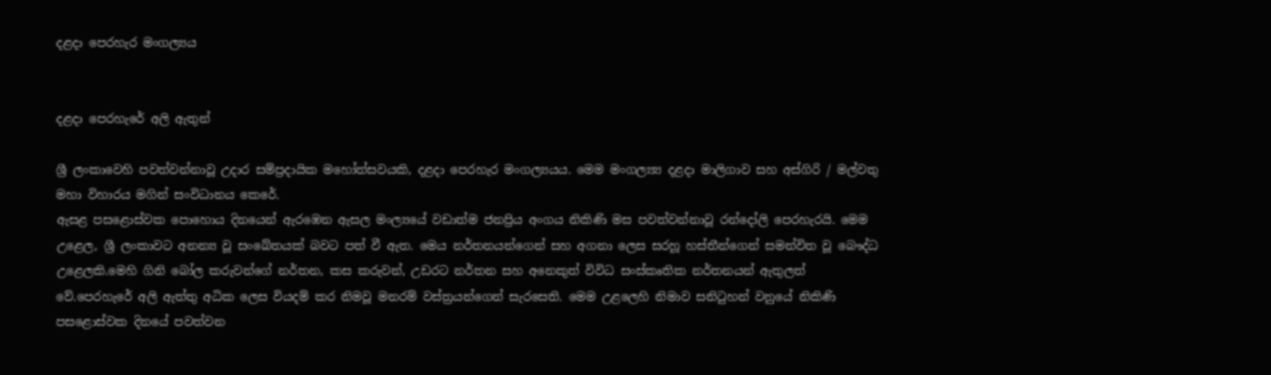දළදා පෙරහැර මංගල්‍යය


දළදා පෙරහැරේ අලි ඇතුන්

ශ්‍රී ලංකාවෙහි පවත්වන්නාවූ උදාර සම්ප්‍රදායික මහෝත්සවයකි, දළදා පෙරහැර මංගල්‍යයය. මෙම මංගල්‍ය්‍ය දළදා මාලිගාව සහ අස්ගිරි / මල්වතු මහා විහාරය මගින් සංවිධානය කෙරේ.
ඇසළ පසළොස්වක පොහොය දිනයෙන් ඇරඹෙන ඇසල මංල්‍යයේ වඩාත්ම ජනප්‍රිය අංගය නිකිණි මස පවත්වන්නාවූ රන්දෝලි පෙරහැරයි. මෙම උළෙල, ශ්‍රී ලංකාවට අනන්‍ය වූ සංඛේතයක් බවට පත් වී ඇත. මෙය නර්තනයන්ගෙන් සහ අගනා ලෙස සරහූ හස්තීන්ගෙන් සමන්විත වූ බෞද්ධ උළෙලකි.මෙහි ගිනි බෝල කරුවන්ගේ නර්තන, කස කරුවන්, උඩරට නර්තන සහ අනෙකුත් විවිධ සංස්කෘතික නර්තනයන් ඇතුලත් වේ.පෙරහැරේ අලි ඇත්තු අධික ලෙස වියදම් කර නිමවූ මනරම් වස්ත්‍රයන්ගෙන් සැරසෙති. මෙම උළලෙහි නිමාව සනිටුහන් වනුයේ නිකිණි පසළොස්වක දිනයේ පවත්වන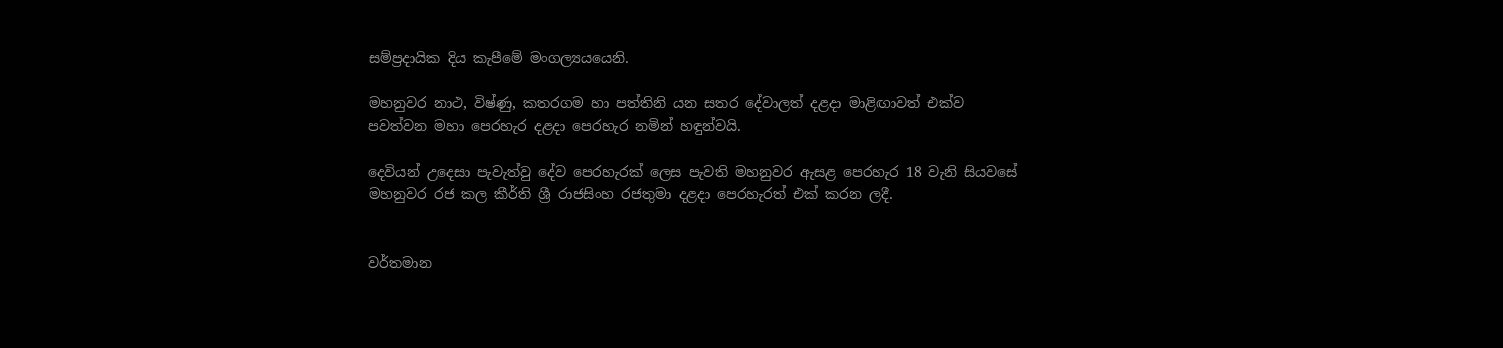සම්ප්‍රදායික දිය කැපීමේ මංගල්‍යයයෙනි.

මහනුවර නාථ, විෂ්ණු, කතරගම හා පත්තිනි යන සතර දේවාලත් දළදා මාළිඟාවත් එක්ව පවත්වන මහා පෙරහැර දළදා පෙරහැර නමින් හඳුන්වයි.

දෙවියන් උදෙසා පැවැත්වු දේව පෙරහැරක් ලෙස පැවති මහනුවර ඇසළ පෙරහැර 18 වැනි සියවසේ මහනුවර රජ කල කීර්ති ශ්‍රී රාජසිංහ රජතුමා දළදා පෙරහැරත් එක් කරන ලදී.


වර්තමාන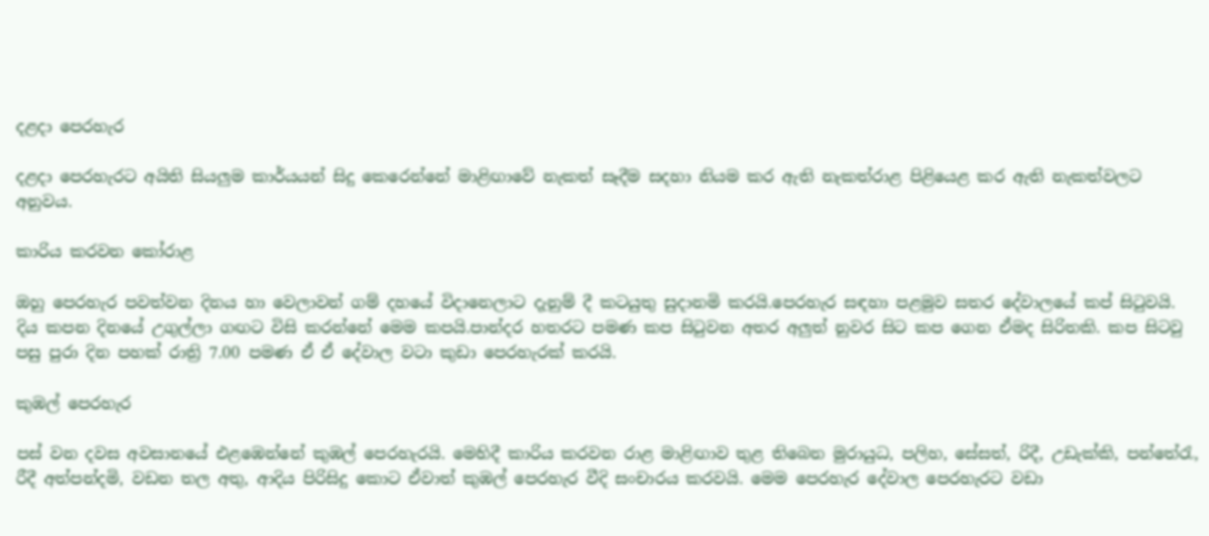දළදා පෙරහැර

දළදා පෙරහැරට අයිති සියලුම කාර්යයන් සිදු කෙරෙන්නේ මාළිඟාවේ නැකත් සෑදීම සදහා නියම කර ඇති නැකත්රාළ පිළියෙළ කර ඇති නැකත්වලට අනුවය.

කාරිය කරවන කෝරාළ

ඔහු පෙරහැර පවත්වන දිනය හා වෙලාවන් ගම් දහයේ විදානෙලාට දැනුම් දී කටයුතු සුදානමි කරයි.පෙරහැර සඳහා පළමුව සතර දේවාලයේ කප් සිටුවයි. දිය කපන දිනයේ උගුල්ලා ගඟට විසි කරන්නේ මෙම කපයි.පාන්දර හතරට පමණ කප සිටුවන අතර අලුත් නුවර සිට කප ගෙන ඒමද සිරිතකි. කප සිටවු පසු පුරා දින පහක් රාත්‍රි 7.00 පමණ ඒ ඒ දේවාල වටා කුඩා පෙරහැරක් කරයි.

කුඹල් පෙරහැර

පස් වන දවස අවසානයේ එළඹෙන්නේ කුඹල් පෙරහැරයි. මෙහිදී කාරිය කරවන රාළ මාළිඟාව තුළ තිබෙන මුරායුධ, පලිහ, සේසත්, රිදී, උඩැක්කි, පන්තේරැ, රීදී අත්පන්දමි, වඩන තල අතු, ආදිය පිරිසිදු කොට ඒවාත් කුඹල් ‍පෙරහැර වීදි සංචාරය කරවයි. මෙම පෙරහැර දේවාල පෙරහැරට වඩා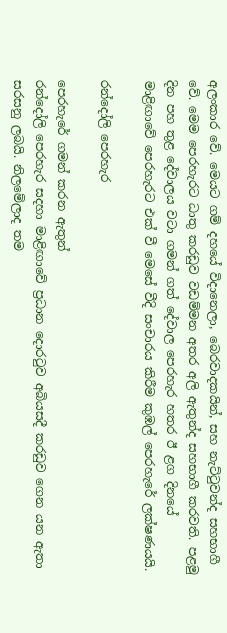අලංකාර වේ. මෙයට ගම් දහයේ විදානෙලා, බෙරවාදකයින්, සහ නැට්ටුවන්ද සහභාගී වේ. මෙම පෙරහැරට ධාතු කරඩුව වඩම්මන අතර අලි ඇතුන්ද සහභාගී කරවති. පළමු දින පහ තුළ දේවාලය වටා ගමන් ගත් දේවාල පෙරහැර හතර ඊ ළග දිනයේ මාළිඟාවේ පෙරහැරට එක් වී මෙසේ වීදි සංචාරය කිරීම කුඹල් පෙරහැ‍රේ ලක්ෂණයයි.

රන්දෝලි පෙරහැර

පෙරහැරේ ගමන් කරන ඇතුන්
රන්දෝලි පෙරහැර සදහා මාළිඟාවේ ප්‍රධාන දොරටුව අබියසදී කරඩුව ගෙන යන ඇතා සරසනු ලබයි. නිලමේලාද තම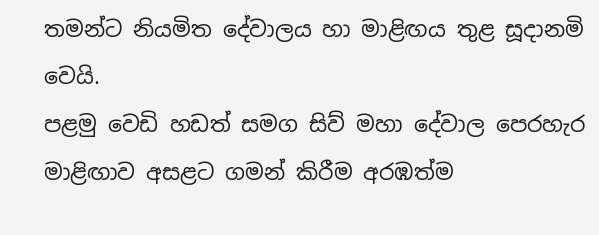තමන්ට නියමිත දේවාලය හා මාළිඟය තුළ සූදානමි වෙයි.
පළමු වෙඩි හඩත් සමග සිව් මහා දේවාල පෙරහැර මාළිඟාව අසළට ගමන් කිරීම අරඹත්ම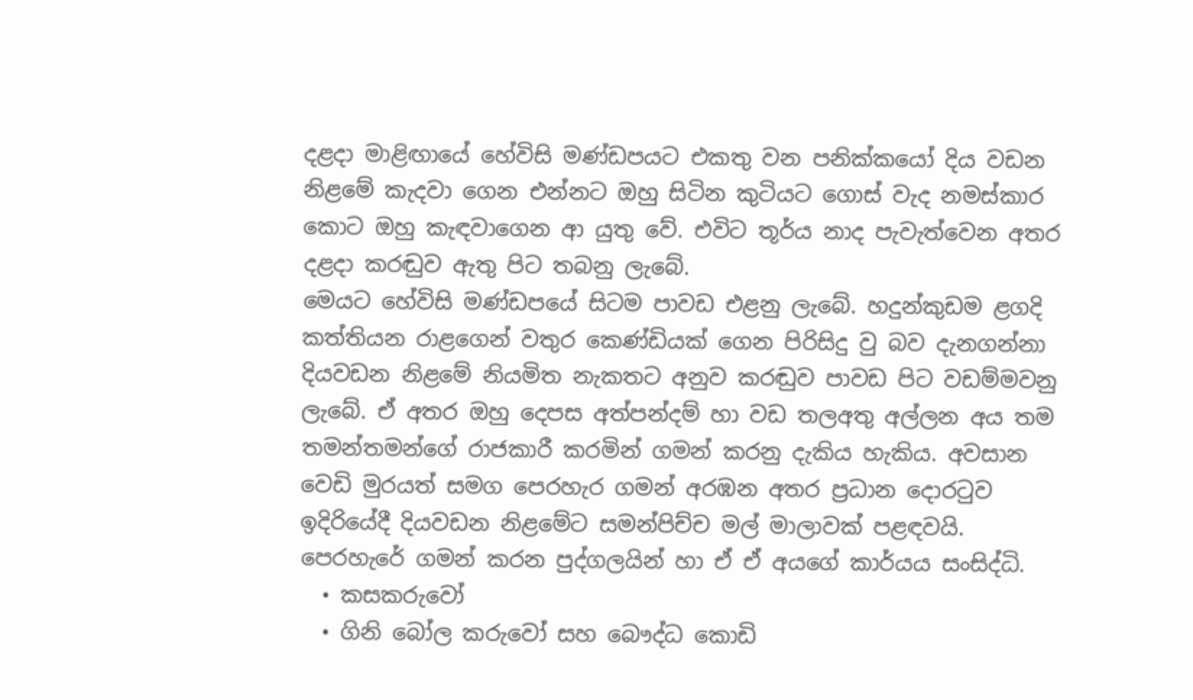දළදා මාළිඟායේ හේවිසි මණ්ඩපයට එකතු වන පනික්කයෝ දිය වඩන නිළමේ කැද‍වා ගෙන එන්නට ඔහු සිටින කුටියට ගොස් වැද නමස්කාර කොට ඔහු කැඳවාගෙන ආ යුතු වේ. එවිට තූර්ය නාද පැවැත්වෙන අතර දළදා කරඬුව ඇතු පිට තබනු ලැබේ.
මෙයට හේවිසි මණ්ඩපයේ සිටම පාවඩ එළනු ලැබේ. හදුන්කුඩම ළගදි කත්තියන රාළගෙන් වතුර කෙණ්ඩියක් ගෙන පිරිසිදු වු බව දැනගන්නා දියවඩන නිළ‍මේ නියමිත නැකතට අනුව කරඬුව පාවඩ පිට වඩම්මවනු ලැබේ. ඒ අතර ඔහු දෙපස අත්පන්දම් හා වඩ තලඅතු අල්ලන අය තම තමන්තමන්ගේ රාජකාරී කරමින් ගමන් කරනු දැකිය හැකිය. අවසාන වෙඩි මුරයත් සමග පෙරහැර ගමන් අරඹන අතර ප්‍රධාන දොරටුව ඉදිරියේදී දියවඩන නිළමේට සමන්පිච්ච මල් මාලාවක් පළඳවයි.
පෙරහැරේ ගමන් කරන පුද්ගලයින් හා ඒ ඒ අයගේ කාර්යය සංසිද්ධි.
  • කසකරුවෝ
  • ගිනි බෝල කරුවෝ සහ බෞද්ධ කොඩි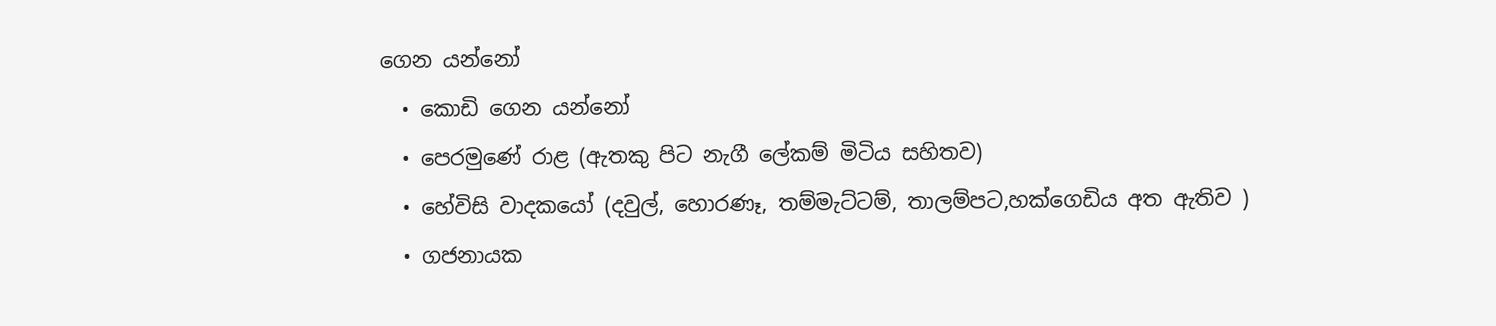ගෙන යන්නෝ
  • කොඩි ගෙන යන්නෝ
  • පෙරමුණේ රාළ (ඇතකු පිට නැගී ලේකම් මිටිය සහිතව)
  • හේවිසි වාදකයෝ (දවුල්, හොරණෑ, තම්මැට්ටම්, තාලම්පට,හක්ගෙඩිය අත ඇතිව )
  • ගජනායක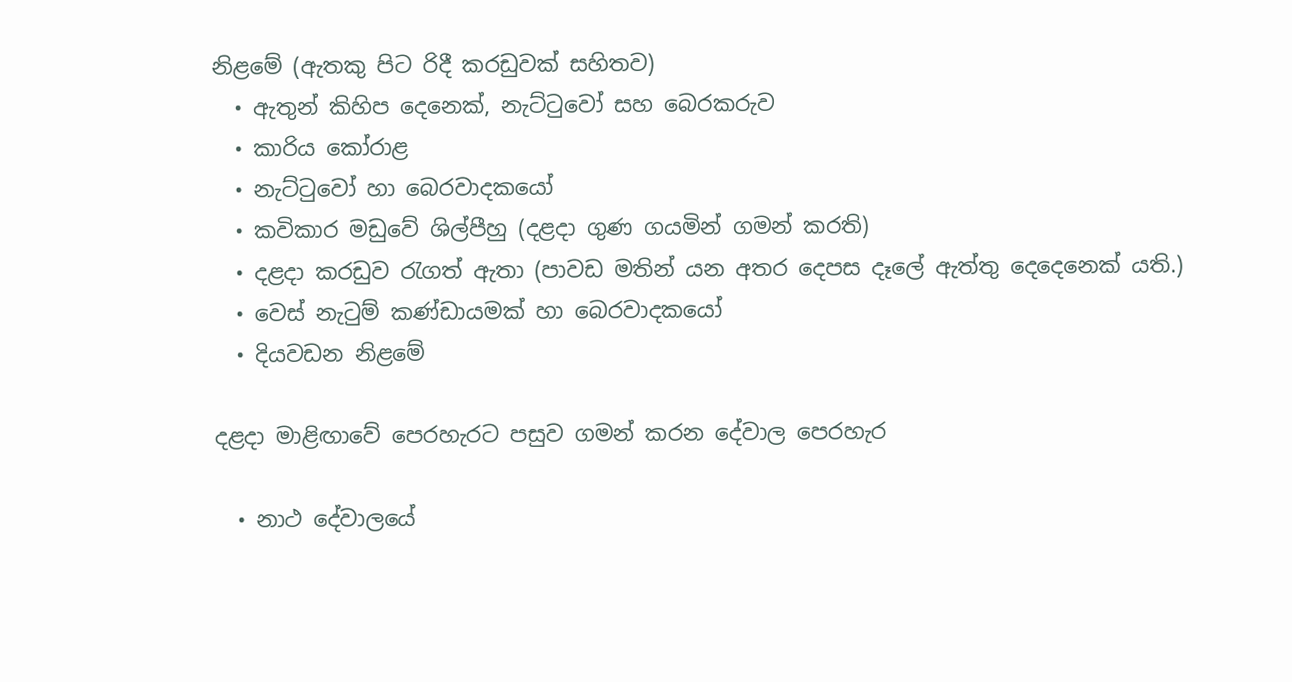නිළමේ (ඇතකු පිට රිදී කරඩුවක් සහිතව)
  • ඇතුන් කිහිප දෙනෙක්, නැට්ටුවෝ සහ බෙරකරුව
  • කාරිය කෝරාළ
  • නැට්ටු‍වෝ හා ‍බෙරවාදකයෝ
  • කවිකාර මඩුවේ ශිල්පීහු (දළදා ගුණ ගයමින් ගමන් කරති)
  • දළදා කරඩුව රැගත් ඇතා (පාවඩ මතින් යන අතර දෙපස දෑලේ ඇත්තු දෙදෙනෙක් යති.)
  • වෙස් නැටුම් කණ්ඩායමක් හා බෙරවාදකයෝ
  • දියවඩන නිළමේ

දළදා මාළිඟාවේ ‍පෙරහැරට පසුව ගමන් කරන දේවාල පෙරහැර

  • නාථ දේවාලයේ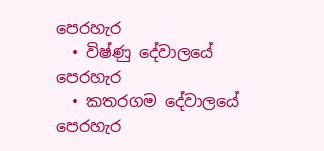පෙරහැර
  • විෂ්ණු දේවාලයේ පෙරහැර
  • කතරගම දේවාලයේ පෙරහැර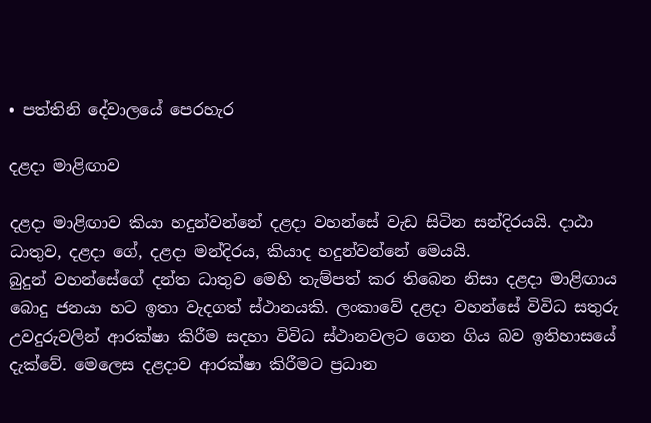• පත්තිනි දේවාලයේ පෙරහැර

දළදා මාළිඟාව

දළදා මාළිඟාව කියා හදුන්වන්නේ දළදා වහන්සේ වැඩ සිටින සන්දිරයයි. දාඨා ධාතුව, දළදා ගේ, දළදා මන්දිරය, කියාද හදුන්වන්නේ මෙයයි.
බුදුන් වහන්සේගේ දන්ත ධාතුව මෙහි තැම්පත් කර තිබෙන නිසා දළදා මාළිඟාය බොදු ජනයා හට ඉතා වැදගත් ස්ථානයකි. ලංකාවේ දළදා වහන්සේ විවිධ සතුරු උවදුරුවලින් ආරක්ෂා කිරීම සදහා විවිධ ස්ථානවලට ගෙන ගිය බව ඉතිහාසයේ දැක්වේ. මෙලෙස දළදාව ආරක්ෂා කිරීමට ප්‍රධාන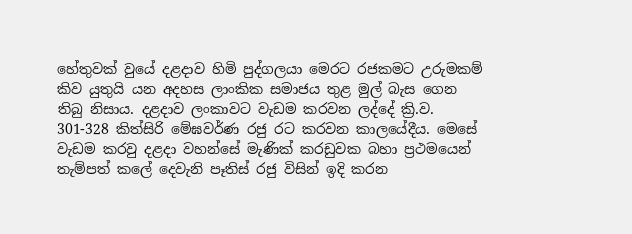හේතුවක් වුයේ දළදාව හිමි පුද්ගලයා මෙරට රජකමට උරුමකම් කිව යුතුයි යන අදහස ලාංකික සමාජය තුළ මුල් බැස ගෙන තිබු නිසාය. දළදාව ලංකාවට වැඩම කරවන ලද්දේ ක්‍රි.ව. 301-328 කිත්සිරි මේඝවර්ණ රජු රට කරවන කාලයේදීය. මෙසේ වැඩම කරවු දළදා වහන්සේ මැණික් කරඩුවක බහා ප්‍රථමයෙන් තැම්පත් කලේ දෙවැනි පෑතිස් රජු විසින් ඉදි කරන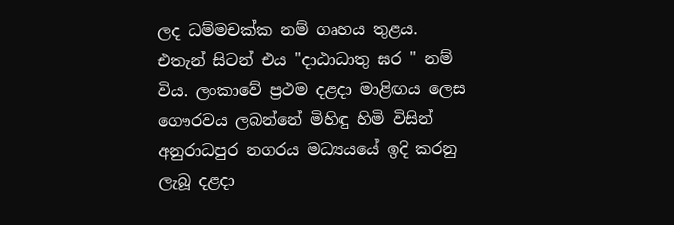ලද ධම්මචක්ක නම් ගෘහය තුළය. එතැන් සිටන් එය "දාඨාධාතු ඝර " නම් විය. ලංකාවේ ප්‍රථම දළදා මාළිඟය ලෙස ගෞරවය ලබන්නේ මිහිඳු හිමි විසින් අනුරාධපුර නගරය මධ්‍යයයේ ඉදි කරනු ලැබූ දළදා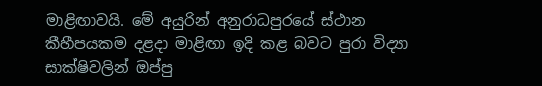මාළිඟාවයි. මේ අයුරින් අනුරාධපුරයේ ස්ථාන කීහීපයකම දළදා මාළිඟා ඉදි කළ බවට පුරා විද්‍යා සාක්ෂිවලින් ඔප්පු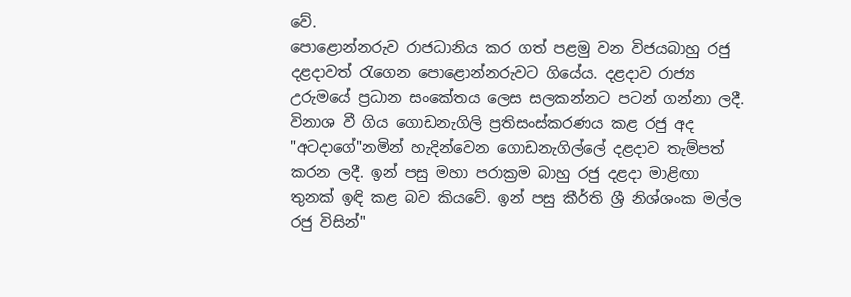වේ.
පොළොන්නරුව රාජධානිය කර ගත් පළමු වන විජයබාහු රජු දළදාවත් රැගෙන පොළොන්නරුවට ගියේය. දළදාව රාජ්‍ය උරුමයේ ප්‍රධාන සංකේතය ලෙස සලකන්නට පටන් ගන්නා ලදී. විනාශ වී ගිය ගොඩනැගිලි ප්‍රතිසංස්කරණය කළ රජු අද "අටදාගේ"නමින් හැදින්වෙන ගොඩනැගිල්ලේ දළදාව තැම්පත් කරන ලදී. ඉන් පසු මහා පරාක්‍රම බාහු රජු දළදා මාළිඟා තුනක් ඉඳි කළ බව කියවේ. ඉන් පසු කීර්ති ශ්‍රී නිශ්ශංක මල්ල රජු විසින්"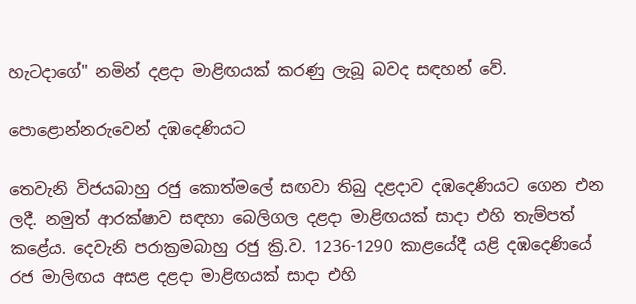හැටදාගේ" නමින් දළදා මාළිඟයක් කරණු ලැබූ බවද සඳහන් වේ.

පොළොන්නරුවෙන් දඹදෙණියට

තෙවැනි විජයබාහු රජු කොත්මලේ සඟවා තිබු දළදාව දඹදෙණියට ගෙන එන ලදී. නමුත් ආරක්ෂාව සඳහා බෙලිගල දළදා මාළිඟයක් සාදා එහි තැම්පත් කළේය. දෙවැනි පරාක්‍රමබාහු රජු ක්‍රි.ව. 1236-1290 කාළයේදී යළි දඹදෙණියේ රජ මාලිඟය අසළ දළදා මාළිඟයක් සාදා එහි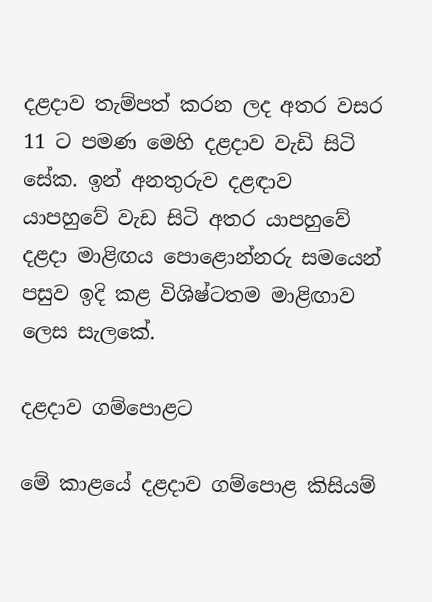දළදාව තැම්පත් කරන ලද අතර වසර 11 ට පමණ මෙහි දළදාව වැඩි සිටි සේක. ඉන් අනතුරුව දළඳාව යාපහුවේ වැඩ සිටි අතර යාපහුවේ දළදා මාළිඟය පොළොන්නරු සමයෙන් පසුව ඉදි කළ විශිෂ්ටතම මාළිඟාව ලෙස සැලකේ.

දළදාව ගම්පොළට

මේ කාළයේ දළදාව ගම්පොළ කිසියම්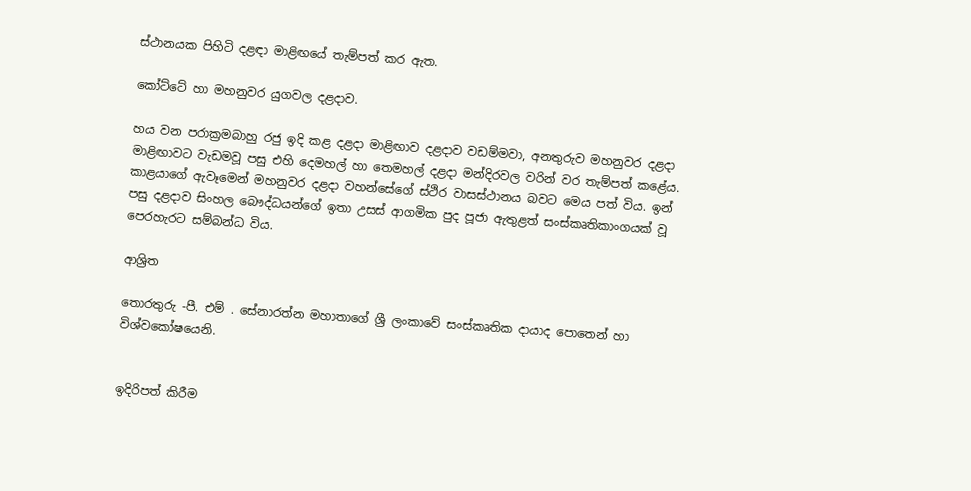ස්ථානයක පිහිටි දළඳා මාළිඟයේ තැම්පත් කර ඇත.

කෝට්ටේ හා මහනුවර යුගවල දළදාව.

හය වන පරාක්‍රමබාහු රජු ඉදි කළ දළදා මාළිඟාව දළදාව වඩම්මවා, අනතුරුව මහනුවර දළදා මාළිඟාවට වැඩමවූ පසු එහි දෙමහල් හා තෙමහල් දළදා මන්දිරවල වරින් වර තැම්පත් කළේය.
කාළයාගේ ඇවෑමෙන් මහනුවර දළදා වහන්සේගේ ස්ථිර වාසස්ථානය බවට මෙය පත් විය. ඉන් පසු දළදාව සිංහල බෞද්ධයන්ගේ ඉතා උසස් ආගමික පුද පූජා ඇතුළත් සංස්කෘතිකාංගයක් වූ පෙරහැරට සම්බන්ධ විය.

ආශ්‍රිත

තොරතුරු -පී. එම් . සේනාරත්න මහාතාගේ ශ්‍රී ලංකාවේ සංස්කෘතික දායාද පොතෙන් හා විශ්වකෝෂයෙනි.


ඉදිරිපත් කිරීම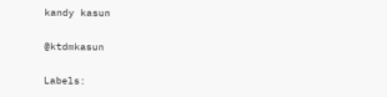kandy kasun

@ktdmkasun

Labels: